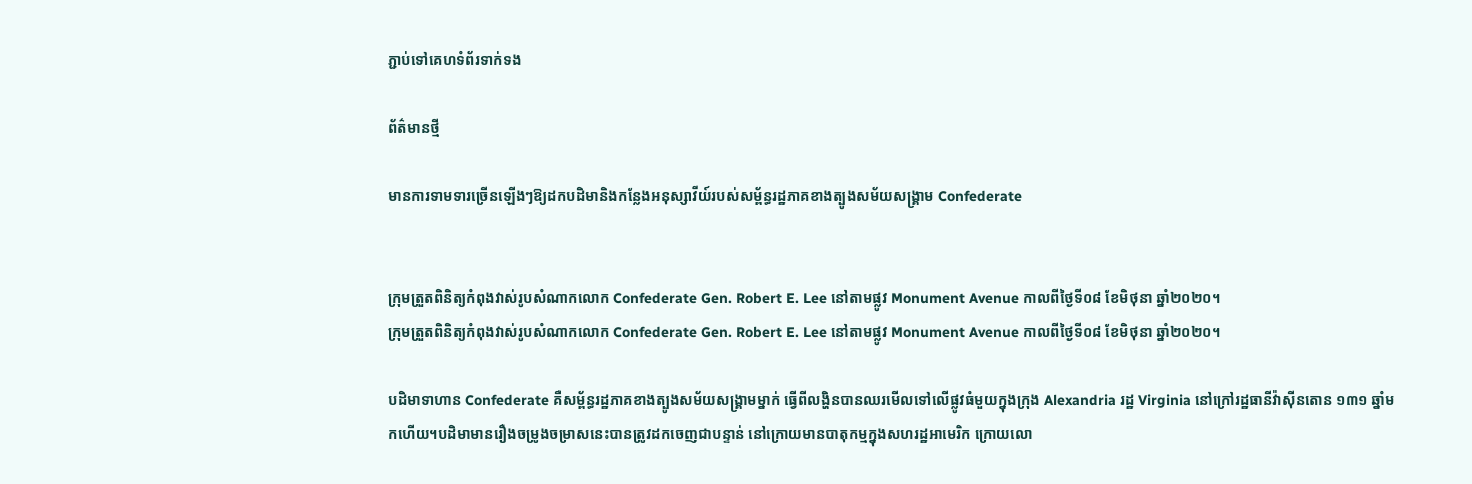ភ្ជាប់ទៅគេហទំព័រទាក់ទង

ព័ត៌មានថ្មី

មានការទាមទារច្រើនឡើងៗឱ្យដកបដិមានិងកន្លែងអនុស្សាវីយ៍របស់សម្ព័ន្ធរដ្ឋភាគខាងត្បូងសម័យសង្គ្រាម Confederate


ក្រុមត្រួតពិនិត្យកំពុងវាស់រូបសំណាកលោក Confederate Gen. Robert E. Lee នៅតាមផ្លូវ Monument Avenue កាលពីថ្ងៃទី០៨ ខែមិថុនា ឆ្នាំ២០២០។
ក្រុមត្រួតពិនិត្យកំពុងវាស់រូបសំណាកលោក Confederate Gen. Robert E. Lee នៅតាមផ្លូវ Monument Avenue កាលពីថ្ងៃទី០៨ ខែមិថុនា ឆ្នាំ២០២០។

បដិមាទាហាន Confederate គឺសម្ព័ន្ធរដ្ឋភាគខាងត្បូងសម័យសង្គ្រាមម្នាក់ ធ្វើពីលង្ហិនបានឈរមើលទៅលើផ្លូវធំមួយក្នុងក្រុង Alexandria រដ្ឋ Virginia នៅក្រៅរដ្ឋធានីវ៉ាស៊ីនតោន ១៣១ ឆ្នាំមកហើយ។បដិមាមានរឿងចម្រូងចម្រាសនេះបានត្រូវដកចេញជាបន្ទាន់ នៅក្រោយមានបាតុកម្មក្នុងសហរដ្ឋអាមេរិក ក្រោយលោ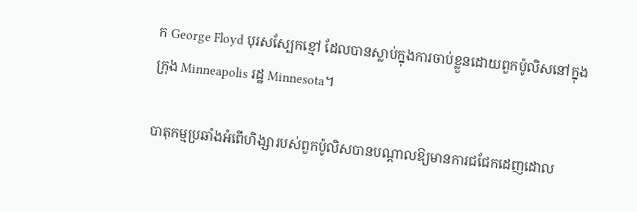ក George Floyd បុរសស្បែកខ្មៅ ដែលបានស្លាប់ក្នុងការចាប់ខ្លួនដោយពួកប៉ូលិសនៅក្នុងក្រុង Minneapolis រដ្ឋ Minnesota។

បាតុកម្មប្រឆាំងអំពើហិង្សារបស់ពួកប៉ូលិសបានបណ្តាលឱ្យមានការជជែកដេញដោល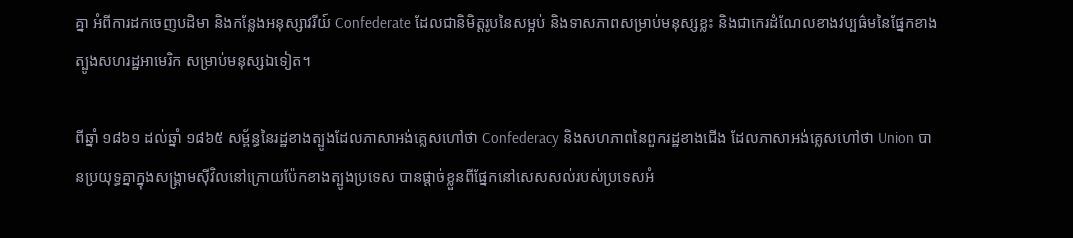គ្នា អំពីការដកចេញបដិមា និងកន្លែងអនុស្សាវរីយ៍ Confederate ដែលជានិមិត្តរូបនៃសម្អប់ និងទាសភាពសម្រាប់មនុស្សខ្លះ និងជាកេរដំណែលខាងវប្បធ៌មនៃផ្នែកខាងត្បូងសហរដ្ឋអាមេរិក សម្រាប់មនុស្សឯទៀត។

ពីឆ្នាំ ១៨៦១ ដល់ឆ្នាំ ១៨៦៥ សម្ព័ន្ធនៃរដ្ឋខាងត្បូងដែលភាសាអង់គ្លេសហៅថា Confederacy និងសហភាពនៃពួករដ្ឋខាងជើង ដែលភាសាអង់គ្លេសហៅថា Union បានប្រយុទ្ធគ្នាក្នុងសង្គ្រាមស៊ីវិលនៅក្រោយប៉ែកខាងត្បូងប្រទេស បានផ្តាច់ខ្លួនពីផ្នែកនៅសេសសល់របស់ប្រទេសអំ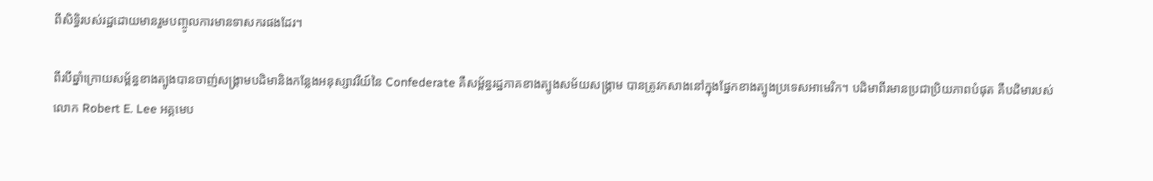ពីសិទ្ធិរបស់រដ្ឋដោយមានរួមបញ្ចូលការមានទាសករផងដែរ។

ពីរបីឆ្នាំក្រោយសម្ព័ន្ធខាងត្បូងបានចាញ់សង្គ្រាមបដិមានិងកន្លែងអនុស្សាវរីយ៍នៃ Confederate គឺសម្ព័ន្ធរដ្ឋភាគខាងត្បូងសម័យសង្គ្រាម បានត្រូវកសាងនៅក្នុងផ្នែកខាងត្បូងប្រទេសអាមេរិក។ បដិមាពីរមានប្រជាប្រិយភាពបំផុត គឺបដិមារបស់លោក Robert E. Lee អគ្គមេប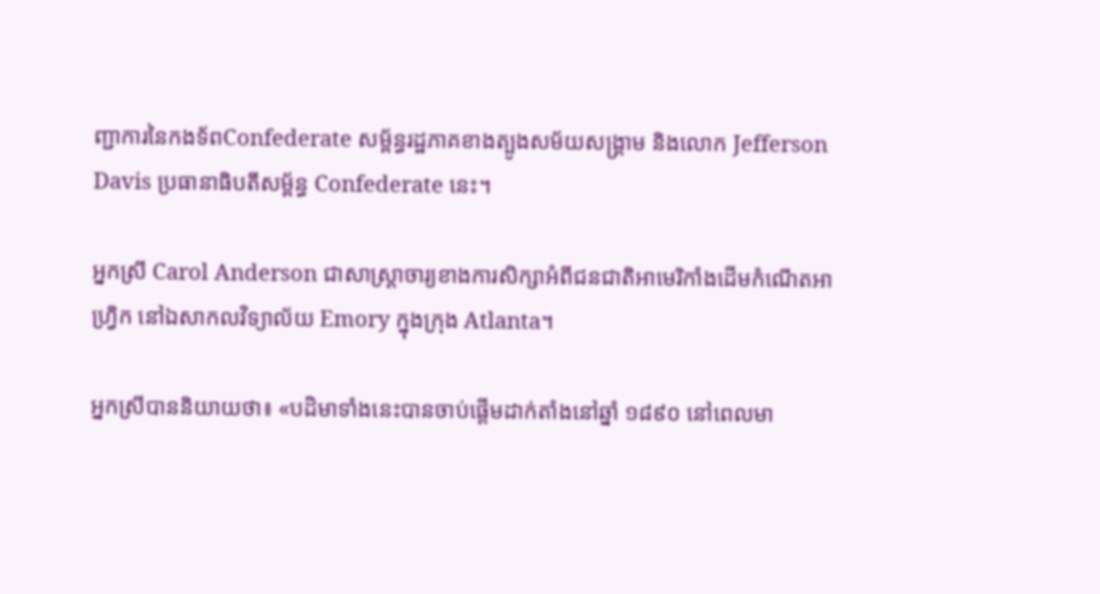ញ្ជាការនៃកងទ័ពConfederate សម្ព័ន្ធរដ្ឋភាគខាងត្បូងសម័យសង្គ្រាម និងលោក Jefferson Davis ប្រធានាធិបតីសម្ព័ន្ធ Confederate នេះ។

អ្នកស្រី Carol Anderson ជាសាស្ត្រាចារ្យខាងការសិក្សាអំពីជនជាតិអាមេរិកាំងដើមកំណើតអាហ្វ្រិក នៅឯសាកលវិទ្យាល័យ Emory ក្នុងក្រុង Atlanta។

អ្នកស្រីបាននិយាយថា៖ «បដិមាទាំងនេះបានចាប់ផ្តើមដាក់តាំងនៅឆ្នាំ ១៨៩០ នៅពេលមា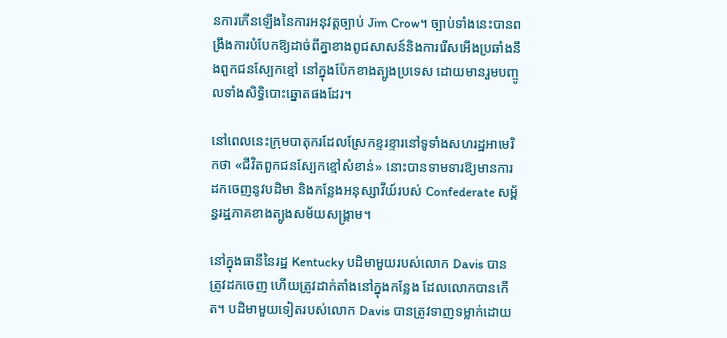នការកើនឡើងនៃការអនុវត្តច្បាប់ Jim Crow។ ច្បាប់ទាំងនេះបានពង្រឹងការបំបែកឱ្យដាច់ពីគ្នាខាងពូជសាសន៍និងការរើសអើងប្រឆាំងនឹងពួកជនស្បែកខ្មៅ នៅក្នុងប៉ែកខាងត្បូងប្រទេស ដោយមានរួមបញ្ចូលទាំងសិទ្ធិបោះឆ្នោតផងដែរ។

នៅពេលនេះក្រុមបាតុករដែលស្រែកខ្ទរខ្ទារនៅទូទាំងសហរដ្ឋអាមេរិកថា «ជីវិតពួកជនស្បែកខ្មៅសំខាន់» នោះបានទាមទារឱ្យមានការដកចេញនូវបដិមា និងកន្លែងអនុស្សាវីយ៍របស់ Confederate សម្ព័ន្ធរដ្ឋភាគខាងត្បូងសម័យសង្គ្រាម។

នៅក្នុងធានីនៃរដ្ឋ Kentucky បដិមាមួយរបស់លោក Davis បានត្រូវដកចេញ ហើយត្រូវដាក់តាំងនៅក្នុងកន្លែង ដែលលោកបានកើត។ បដិមាមួយទៀតរបស់លោក Davis បានត្រូវទាញទម្លាក់ដោយ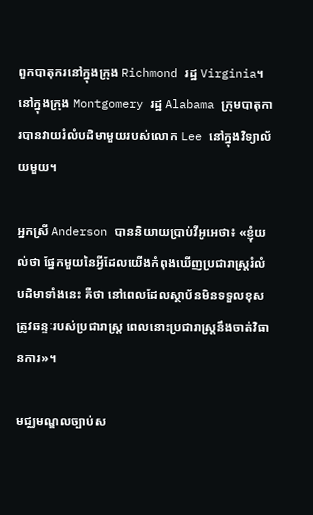ពួកបាតុករនៅក្នុងក្រុង Richmond រដ្ឋ Virginia។ នៅក្នុងក្រុង Montgomery រដ្ឋ Alabama ក្រុមបាតុការបានវាយរំលំបដិមាមួយរបស់លោក Lee នៅក្នុងវិទ្យាល័យមួយ។

អ្នកស្រី Anderson បាននិយាយប្រាប់វីអូអេថា៖ «ខ្ញុំយល់ថា ផ្នែកមួយនៃអ្វីដែលយើងកំពុងឃើញប្រជារាស្ត្ររំលំបដិមាទាំងនេះ គឺថា នៅពេលដែលស្ថាប័នមិនទទួលខុសត្រូវឆន្ទៈរបស់ប្រជារាស្ត្រ ពេលនោះប្រជារាស្ត្រនឹងចាត់វិធានការ»។

មជ្ឈមណ្ឌលច្បាប់ស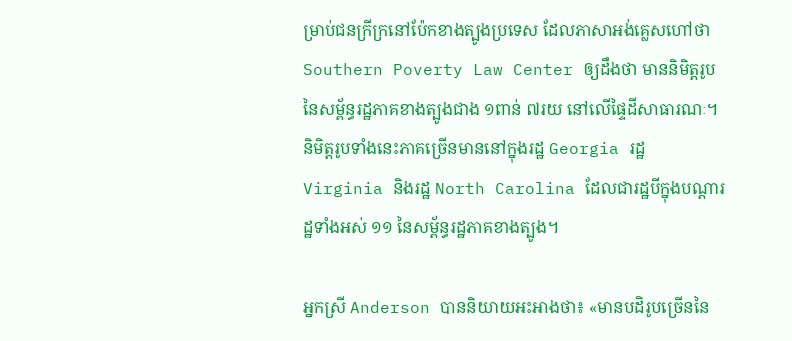ម្រាប់ជនក្រីក្រនៅប៉ែកខាងត្បូងប្រទេស ដែលភាសាអង់គ្លេសហៅថា Southern Poverty Law Center ឲ្យដឹងថា មាននិមិត្តរូបនៃសម្ព័ន្ធរដ្ឋភាគខាងត្បូងជាង ១ពាន់ ៧រយ នៅលើផ្ទៃដីសាធារណៈ។ និមិត្តរូបទាំងនេះភាគច្រើនមាននៅក្នុងរដ្ឋ Georgia រដ្ឋ Virginia និងរដ្ឋ North Carolina ដែលជារដ្ឋបីក្នុងបណ្តារដ្ឋទាំងអស់ ១១ នៃសម្ព័ន្ធរដ្ឋភាគខាងត្បូង។

អ្នកស្រី Anderson បាននិយាយអះអាងថា៖ «មានបដិរូបច្រើននៃ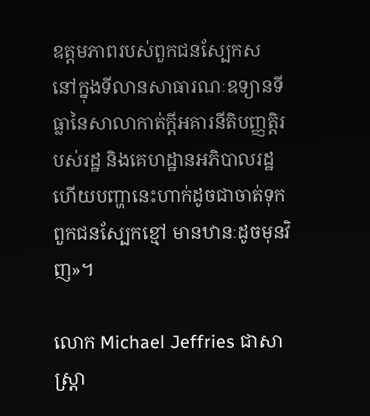ឧត្តមភាពរបស់ពួកជនស្បែកស នៅក្នុងទីលានសាធារណៈឧទ្យានទីធ្លានៃសាលាកាត់ក្តីអគារនីតិបញ្ញត្តិរបស់រដ្ឋ និងគេហដ្ឋានអភិបាលរដ្ឋ ហើយបញ្ហានេះហាក់ដូចជាចាត់ទុកពួកជនស្បែកខ្មៅ មានឋានៈដូចមុនវិញ»។

លោក Michael Jeffries ជាសាស្ត្រា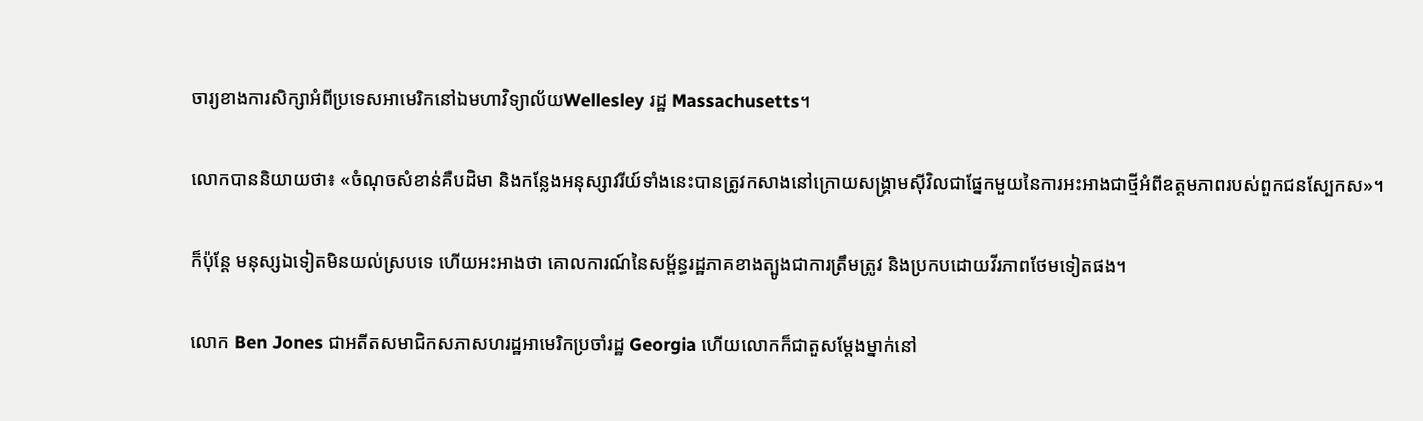ចារ្យខាងការសិក្សាអំពីប្រទេសអាមេរិកនៅឯមហាវិទ្យាល័យWellesley រដ្ឋ Massachusetts។

លោកបាននិយាយថា៖ «ចំណុចសំខាន់គឺបដិមា និងកន្លែងអនុស្សាវរីយ៍ទាំងនេះបានត្រូវកសាងនៅក្រោយសង្គ្រាមស៊ីវិលជាផ្នែកមួយនៃការអះអាងជាថ្មីអំពីឧត្តមភាពរបស់ពួកជនស្បែកស»។

ក៏ប៉ុន្តែ មនុស្សឯទៀតមិនយល់ស្របទេ ហើយអះអាងថា គោលការណ៍នៃសម្ព័ន្ធរដ្ឋភាគខាងត្បូងជាការត្រឹមត្រូវ និងប្រកបដោយវីរភាពថែមទៀតផង។

លោក Ben Jones ជាអតីតសមាជិកសភាសហរដ្ឋអាមេរិកប្រចាំរដ្ឋ Georgia ហើយលោកក៏ជាតួសម្តែងម្នាក់នៅ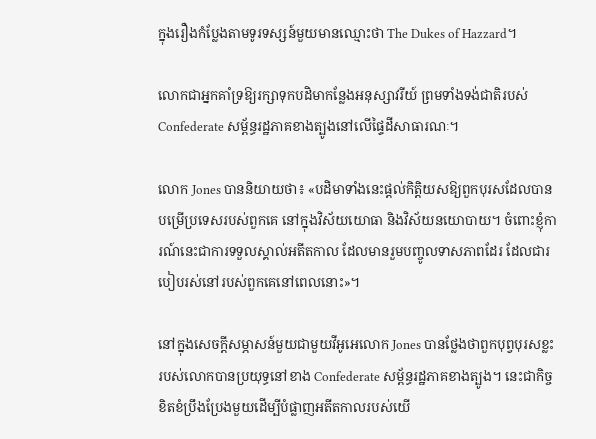ក្នុងរឿងកំប្លែងតាមទូរទស្សន៍មួយមានឈ្មោះថា The Dukes of Hazzard។

លោកជាអ្នកគាំទ្រឱ្យរក្សាទុកបដិមាកន្លែងអនុស្សាវរីយ៍ ព្រមទាំងទង់ជាតិរបស់ Confederate សម្ព័ន្ធរដ្ឋភាគខាងត្បូងនៅលើផ្ទៃដីសាធារណៈ។

លោក Jones បាននិយាយថា៖ «បដិមាទាំងនេះផ្តល់កិត្តិយសឱ្យពួកបុរសដែលបានបម្រើប្រទេសរបស់ពួកគេ នៅក្នុងវិស័យយោធា និងវិស័យនយោបាយ។ ចំពោះខ្ញុំការណ៍នេះជាការទទួលស្គាល់អតីតកាល ដែលមានរួមបញ្ចូលទាសភាពដែរ ដែលជារបៀបរស់នៅរបស់ពួកគេនៅពេលនោះ»។

នៅក្នុងសេចក្តីសម្ភាសន៍មួយជាមួយវីអូអេលោក Jones បានថ្លែងថាពួកបុព្វបុរសខ្លះរបស់លោកបានប្រយុទ្ធនៅខាង Confederate សម្ព័ន្ធរដ្ឋភាគខាងត្បូង។ នេះជាកិច្ចខិតខំប្រឹងប្រែងមួយដើម្បីបំផ្លាញអតីតកាលរបស់យើ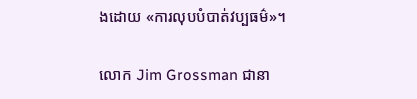ងដោយ «ការលុបបំបាត់វប្បធម៌»។

លោក Jim Grossman ជានា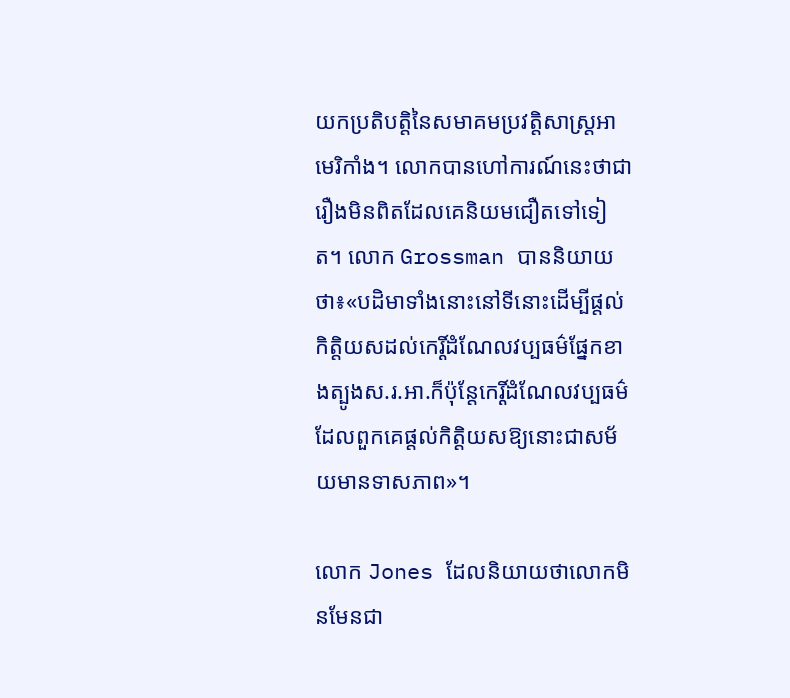យកប្រតិបត្តិនៃសមាគមប្រវត្តិសាស្ត្រអាមេរិកាំង។ លោកបានហៅការណ៍នេះថាជារឿងមិនពិតដែលគេនិយមជឿតទៅទៀត។ លោក Grossman បាននិយាយថា៖«បដិមាទាំងនោះនៅទីនោះដើម្បីផ្តល់កិត្តិយសដល់កេរ្តិ៍ដំណែលវប្បធម៌ផ្នែកខាងត្បូងស.រ.អា.ក៏ប៉ុន្តែកេរ្តិ៍ដំណែលវប្បធម៌ដែលពួកគេផ្តល់កិត្តិយសឱ្យនោះជាសម័យមានទាសភាព»។

លោក Jones ដែលនិយាយថាលោកមិនមែនជា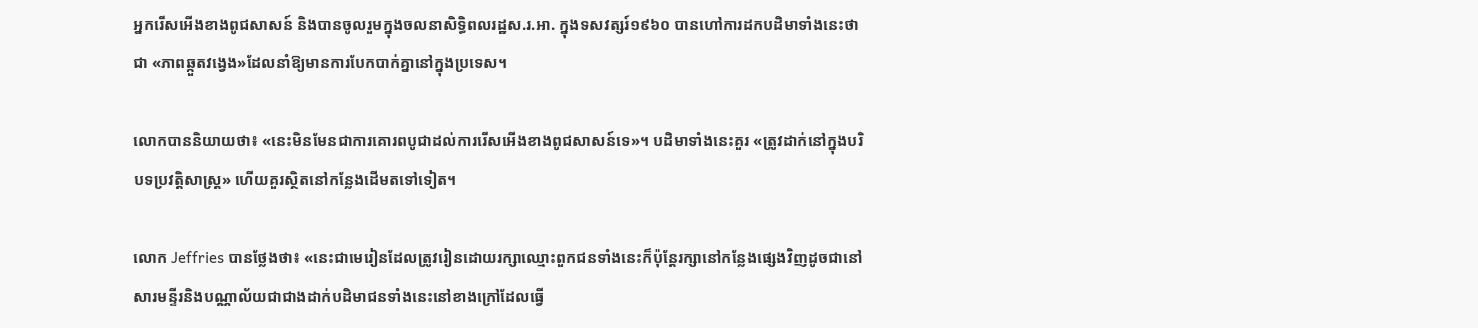អ្នករើសអើងខាងពូជសាសន៍ និងបានចូលរួមក្នុងចលនាសិទ្ធិពលរដ្ឋស.រ.អា. ក្នុងទសវត្សរ៍១៩៦០ បានហៅការដកបដិមាទាំងនេះថាជា «ភាពឆ្កួតវង្វេង»ដែលនាំឱ្យមានការបែកបាក់គ្នានៅក្នុងប្រទេស។

លោកបាននិយាយថា៖ «នេះមិនមែនជាការគោរពបូជាដល់ការរើសអើងខាងពូជសាសន៍ទេ»។ បដិមាទាំងនេះគួរ «ត្រូវដាក់នៅក្នុងបរិបទប្រវត្តិសាស្ត្រ» ហើយគួរស្ថិតនៅកន្លែងដើមតទៅទៀត។

លោក Jeffries បានថ្លែងថា៖ «នេះជាមេរៀនដែលត្រូវរៀនដោយរក្សាឈ្មោះពួកជនទាំងនេះក៏ប៉ុន្តែរក្សានៅកន្លែងផ្សេងវិញដូចជានៅសារមន្ទីរនិងបណ្ណាល័យជាជាងដាក់បដិមាជនទាំងនេះនៅខាងក្រៅដែលធ្វើ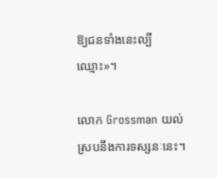ឱ្យជនទាំងនេះល្បីឈ្មោះ»។

លោក Grossman យល់ស្របនឹងការទស្សនៈនេះ។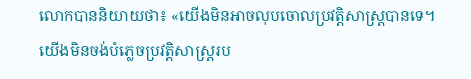លោកបាននិយាយថា៖ «យើងមិនអាចលុបចោលប្រវត្តិសាស្ត្របានទេ។យើងមិនចង់បំភ្លេចប្រវត្តិសាស្ត្ររប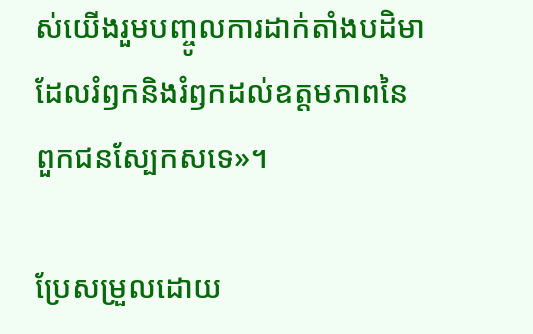ស់យើងរួមបញ្ចូលការដាក់តាំងបដិមាដែលរំឭកនិងរំឭកដល់ឧត្តមភាពនៃពួកជនស្បែកសទេ»។

ប្រែសម្រួលដោយ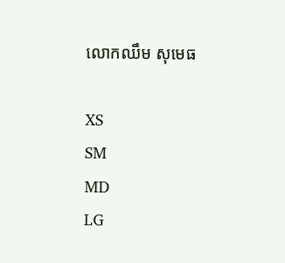លោកឈឹម សុមេធ

XS
SM
MD
LG